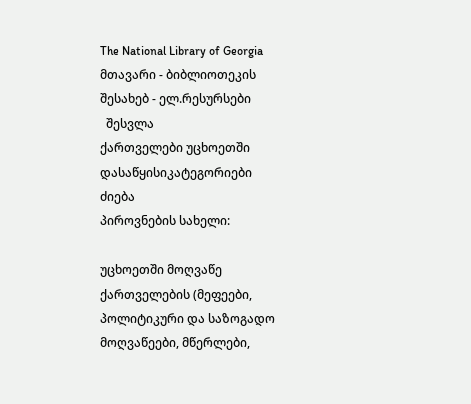The National Library of Georgia მთავარი - ბიბლიოთეკის შესახებ - ელ.რესურსები
  შესვლა
ქართველები უცხოეთში
დასაწყისიკატეგორიები
ძიება
პიროვნების სახელი:

უცხოეთში მოღვაწე ქართველების (მეფეები, პოლიტიკური და საზოგადო მოღვაწეები, მწერლები,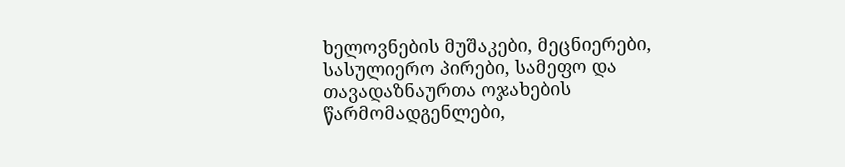ხელოვნების მუშაკები, მეცნიერები, სასულიერო პირები, სამეფო და თავადაზნაურთა ოჯახების წარმომადგენლები,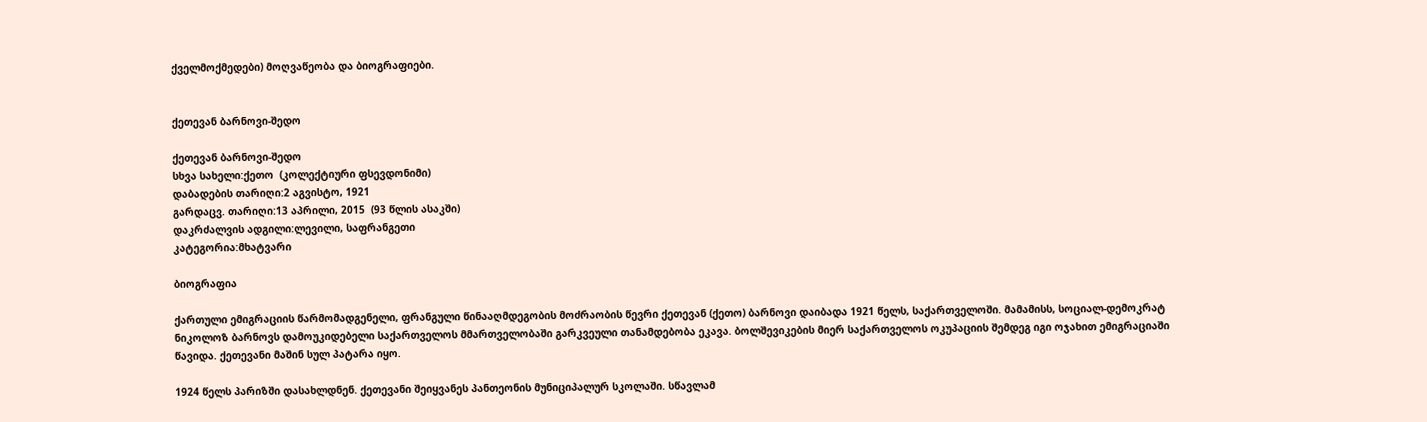ქველმოქმედები) მოღვაწეობა და ბიოგრაფიები.


ქეთევან ბარნოვი-შედო

ქეთევან ბარნოვი-შედო
სხვა სახელი:ქეთო  (კოლექტიური ფსევდონიმი)
დაბადების თარიღი:2 აგვისტო, 1921
გარდაცვ. თარიღი:13 აპრილი, 2015  (93 წლის ასაკში)
დაკრძალვის ადგილი:ლევილი, საფრანგეთი
კატეგორია:მხატვარი

ბიოგრაფია

ქართული ემიგრაციის წარმომადგენელი, ფრანგული წინააღმდეგობის მოძრაობის წევრი ქეთევან (ქეთო) ბარნოვი დაიბადა 1921 წელს, საქართველოში. მამამისს, სოციალ-დემოკრატ ნიკოლოზ ბარნოვს დამოუკიდებელი საქართველოს მმართველობაში გარკვეული თანამდებობა ეკავა. ბოლშევიკების მიერ საქართველოს ოკუპაციის შემდეგ იგი ოჯახით ემიგრაციაში წავიდა. ქეთევანი მაშინ სულ პატარა იყო.

1924 წელს პარიზში დასახლდნენ. ქეთევანი შეიყვანეს პანთეონის მუნიციპალურ სკოლაში. სწავლამ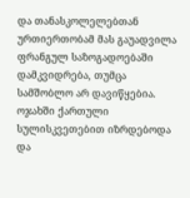და თანასკოლელებთან ურთიერთობამ მას გაუადვილა ფრანგულ საზოგადოებაში დამკვიდრება, თუმცა სამშობლო არ დავიწყებია. ოჯახში ქართული სულისკვეთებით იზრდებოდა და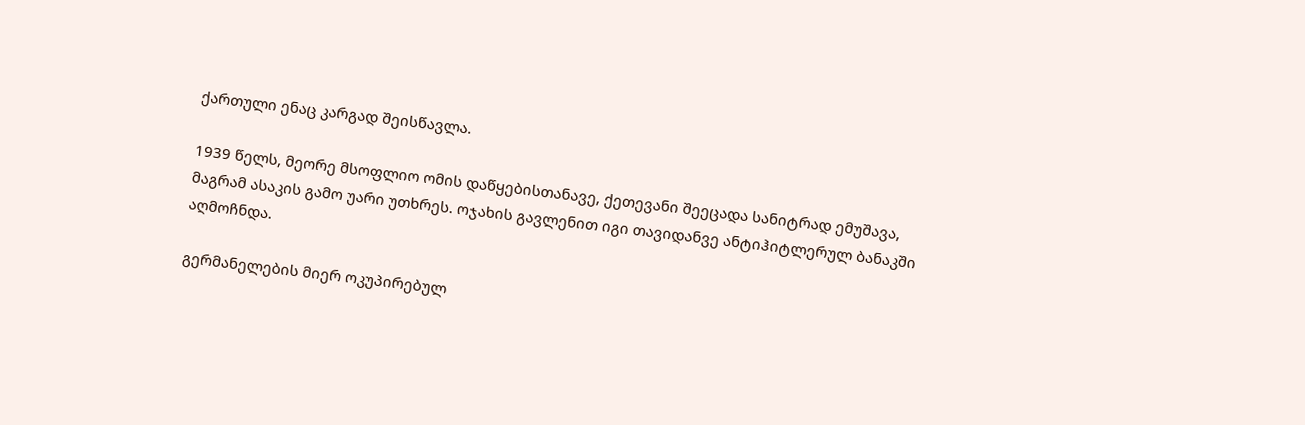ქართული ენაც კარგად შეისწავლა.

1939 წელს, მეორე მსოფლიო ომის დაწყებისთანავე, ქეთევანი შეეცადა სანიტრად ემუშავა, მაგრამ ასაკის გამო უარი უთხრეს. ოჯახის გავლენით იგი თავიდანვე ანტიჰიტლერულ ბანაკში აღმოჩნდა.

გერმანელების მიერ ოკუპირებულ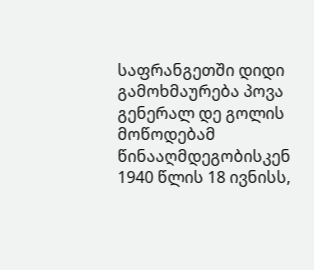საფრანგეთში დიდი გამოხმაურება პოვა გენერალ დე გოლის მოწოდებამ წინააღმდეგობისკენ 1940 წლის 18 ივნისს,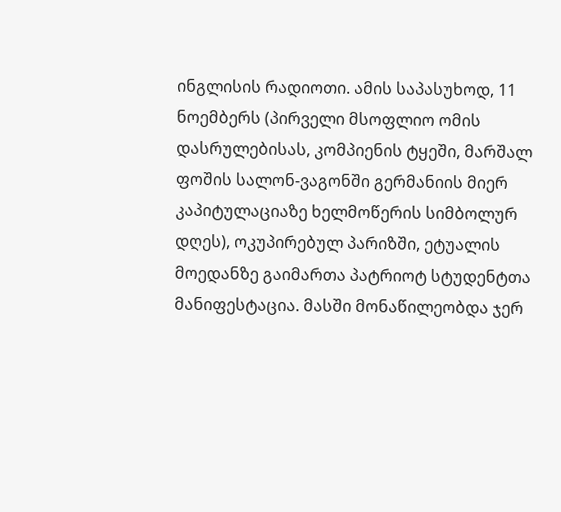ინგლისის რადიოთი. ამის საპასუხოდ, 11 ნოემბერს (პირველი მსოფლიო ომის დასრულებისას, კომპიენის ტყეში, მარშალ ფოშის სალონ-ვაგონში გერმანიის მიერ კაპიტულაციაზე ხელმოწერის სიმბოლურ დღეს), ოკუპირებულ პარიზში, ეტუალის მოედანზე გაიმართა პატრიოტ სტუდენტთა მანიფესტაცია. მასში მონაწილეობდა ჯერ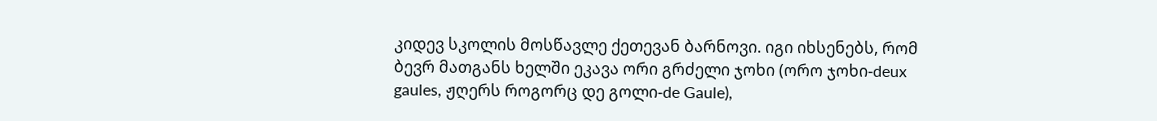კიდევ სკოლის მოსწავლე ქეთევან ბარნოვი. იგი იხსენებს, რომ ბევრ მათგანს ხელში ეკავა ორი გრძელი ჯოხი (ორო ჯოხი-deux gaules, ჟღერს როგორც დე გოლი-de Gaule),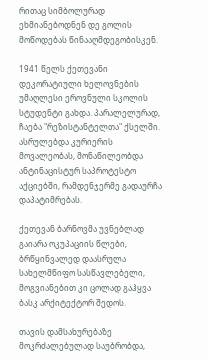რითაც სიმბოლურად ეხმიანებოდნენ დე გოლის მოწოდებას წინააღმდეგობისკენ.

1941 წელს ქეთევანი დეკორატიული ხელოვნების უმაღლესი ეროვნული სკოლის სტუდენტი გახდა. პარალელურად, ჩაება "რეზისტანტელთა" ქსელში. ასრულებდა კურიერის მოვალეობას, მონაწილეობდა ანტინაცისტურ საპროტესტო აქციებში, რამდენჯერმე გადაურჩა დაპატიმრებას.

ქეთევან ბარნოვმა უვნებლად გაიარა ოკუპაციის წლები, ბრწყინვალედ დაასრულა სახელმწიფო სასწავლებელი, მოგვიანებით კი ცოლად გაჰყვა ბასკ არქიტექტორ შედოს.

თავის დამსახურებაზე მოკრძალებულად საუბრობდა,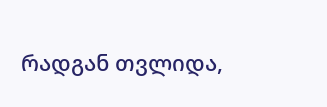რადგან თვლიდა,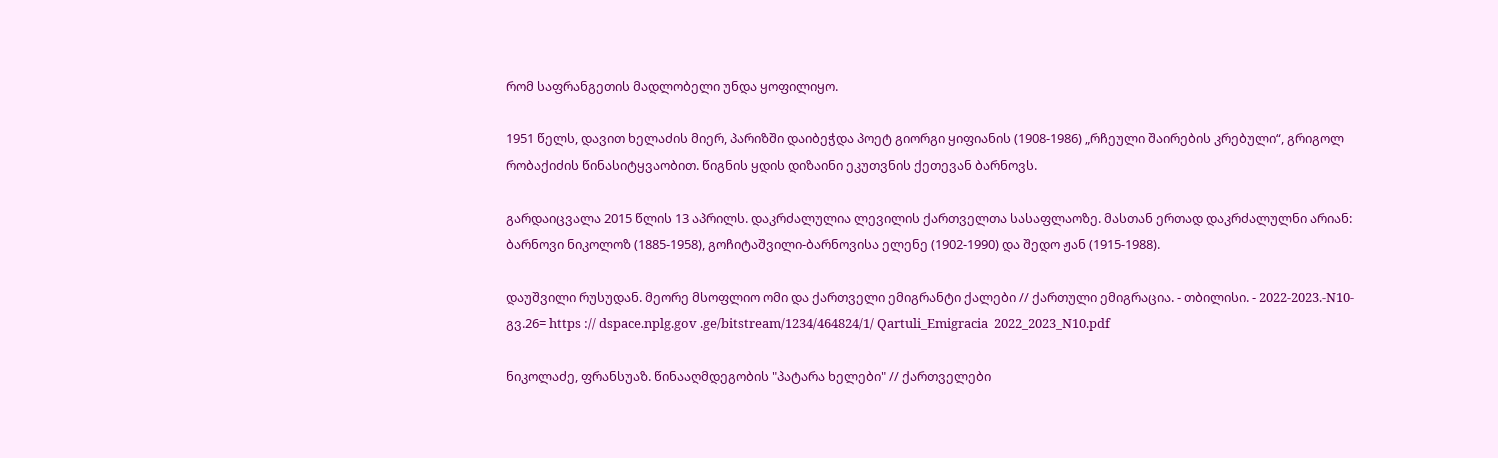რომ საფრანგეთის მადლობელი უნდა ყოფილიყო.

1951 წელს, დავით ხელაძის მიერ, პარიზში დაიბეჭდა პოეტ გიორგი ყიფიანის (1908-1986) „რჩეული შაირების კრებული“, გრიგოლ რობაქიძის წინასიტყვაობით. წიგნის ყდის დიზაინი ეკუთვნის ქეთევან ბარნოვს.

გარდაიცვალა 2015 წლის 13 აპრილს. დაკრძალულია ლევილის ქართველთა სასაფლაოზე. მასთან ერთად დაკრძალულნი არიან: ბარნოვი ნიკოლოზ (1885-1958), გოჩიტაშვილი-ბარნოვისა ელენე (1902-1990) და შედო ჟან (1915-1988).

დაუშვილი რუსუდან. მეორე მსოფლიო ომი და ქართველი ემიგრანტი ქალები // ქართული ემიგრაცია. - თბილისი. - 2022-2023.-N10-გვ.26= https :// dspace.nplg.gov .ge/bitstream/1234/464824/1/ Qartuli_Emigracia  2022_2023_N10.pdf

ნიკოლაძე, ფრანსუაზ. წინააღმდეგობის "პატარა ხელები" // ქართველები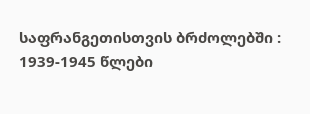საფრანგეთისთვის ბრძოლებში : 1939-1945 წლები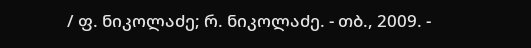/ ფ. ნიკოლაძე; რ. ნიკოლაძე. - თბ., 2009. -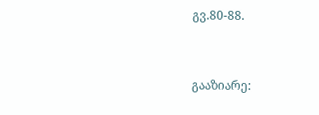გვ.80-88.


გააზიარე: